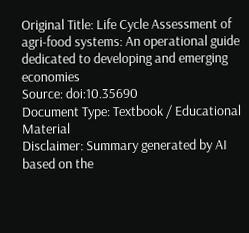Original Title: Life Cycle Assessment of agri-food systems: An operational guide dedicated to developing and emerging economies
Source: doi:10.35690
Document Type: Textbook / Educational Material
Disclaimer: Summary generated by AI based on the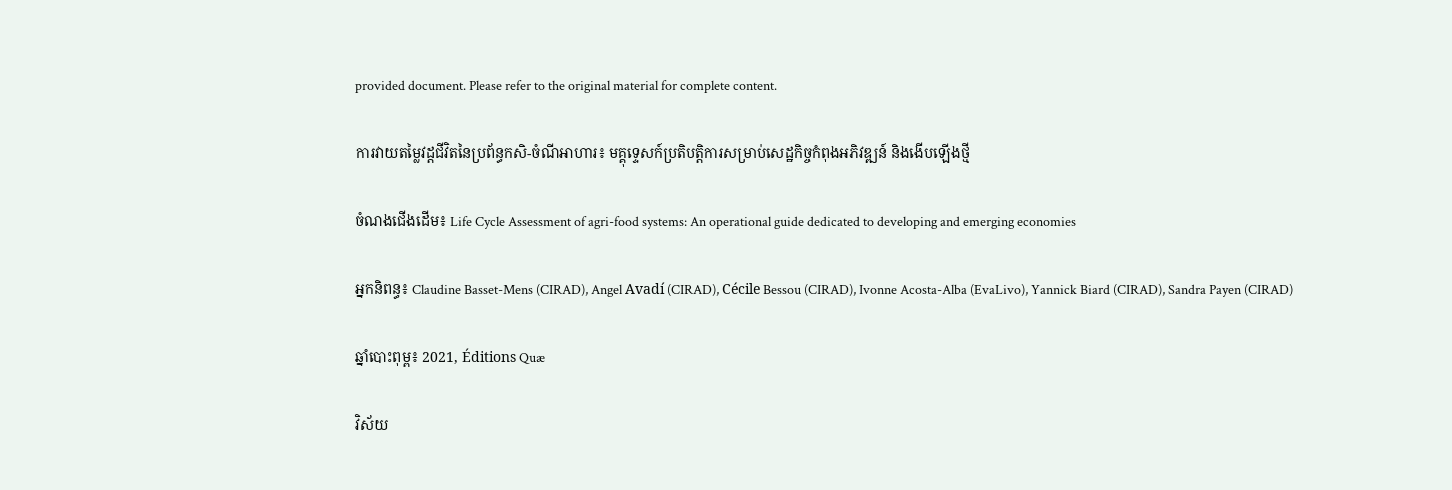provided document. Please refer to the original material for complete content.

ការវាយតម្លៃវដ្តជីវិតនៃប្រព័ន្ធកសិ-ចំណីអាហារ៖ មគ្គុទ្ទេសក៍ប្រតិបត្តិការសម្រាប់សេដ្ឋកិច្ចកំពុងអភិវឌ្ឍន៍ និងងើបឡើងថ្មី

ចំណងជើងដើម៖ Life Cycle Assessment of agri-food systems: An operational guide dedicated to developing and emerging economies

អ្នកនិពន្ធ៖ Claudine Basset-Mens (CIRAD), Angel Avadí (CIRAD), Cécile Bessou (CIRAD), Ivonne Acosta-Alba (EvaLivo), Yannick Biard (CIRAD), Sandra Payen (CIRAD)

ឆ្នាំបោះពុម្ព៖ 2021, Éditions Quæ

វិស័យ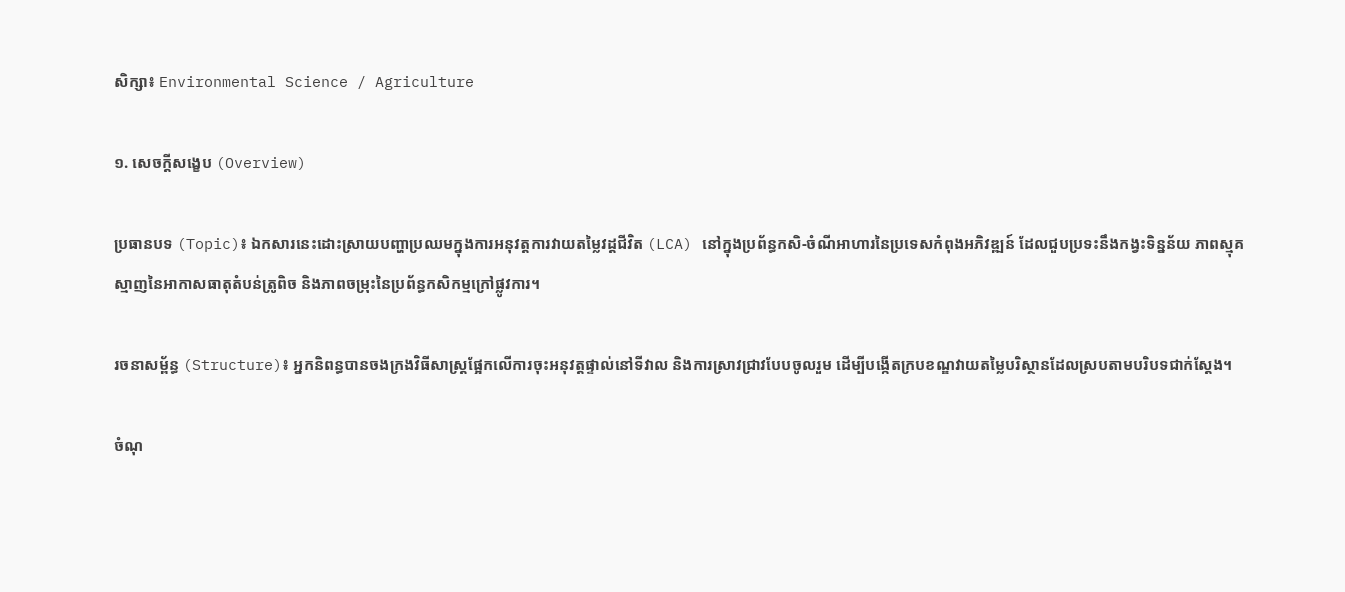សិក្សា៖ Environmental Science / Agriculture

១. សេចក្តីសង្ខេប (Overview)

ប្រធានបទ (Topic)៖ ឯកសារនេះដោះស្រាយបញ្ហាប្រឈមក្នុងការអនុវត្តការវាយតម្លៃវដ្តជីវិត (LCA) នៅក្នុងប្រព័ន្ធកសិ-ចំណីអាហារនៃប្រទេសកំពុងអភិវឌ្ឍន៍ ដែលជួបប្រទះនឹងកង្វះទិន្នន័យ ភាពស្មុគស្មាញនៃអាកាសធាតុតំបន់ត្រូពិច និងភាពចម្រុះនៃប្រព័ន្ធកសិកម្មក្រៅផ្លូវការ។

រចនាសម្ព័ន្ធ (Structure)៖ អ្នកនិពន្ធបានចងក្រងវិធីសាស្ត្រផ្អែកលើការចុះអនុវត្តផ្ទាល់នៅទីវាល និងការស្រាវជ្រាវបែបចូលរួម ដើម្បីបង្កើតក្របខណ្ឌវាយតម្លៃបរិស្ថានដែលស្របតាមបរិបទជាក់ស្តែង។

ចំណុ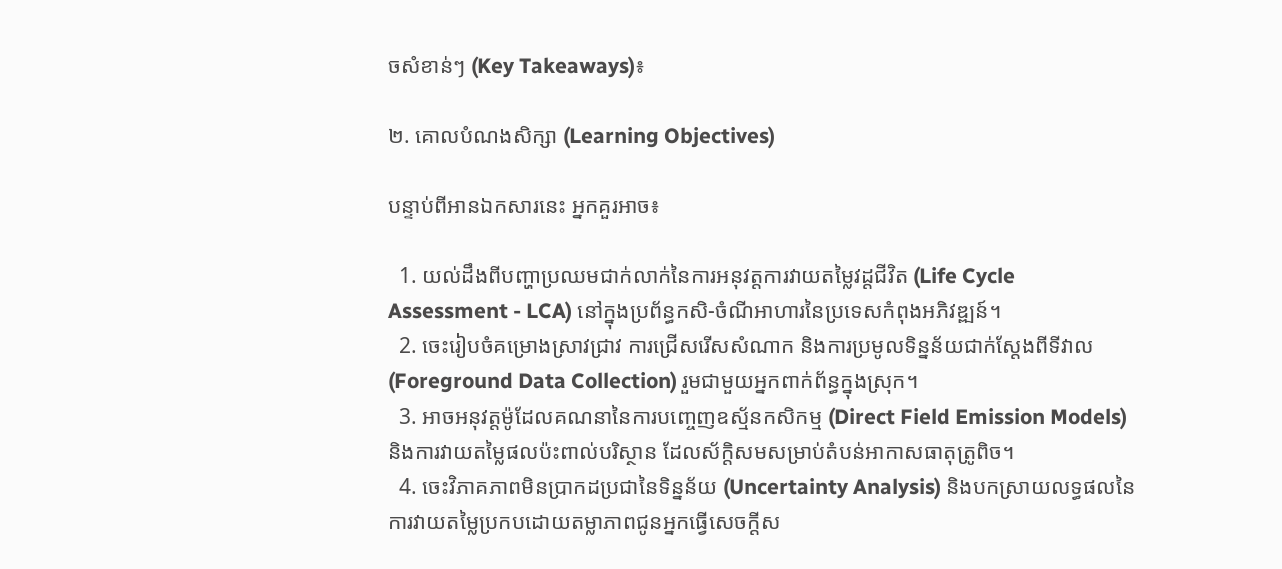ចសំខាន់ៗ (Key Takeaways)៖

២. គោលបំណងសិក្សា (Learning Objectives)

បន្ទាប់ពីអានឯកសារនេះ អ្នកគួរអាច៖

  1. យល់ដឹងពីបញ្ហាប្រឈមជាក់លាក់នៃការអនុវត្តការវាយតម្លៃវដ្តជីវិត (Life Cycle Assessment - LCA) នៅក្នុងប្រព័ន្ធកសិ-ចំណីអាហារនៃប្រទេសកំពុងអភិវឌ្ឍន៍។
  2. ចេះរៀបចំគម្រោងស្រាវជ្រាវ ការជ្រើសរើសសំណាក និងការប្រមូលទិន្នន័យជាក់ស្តែងពីទីវាល (Foreground Data Collection) រួមជាមួយអ្នកពាក់ព័ន្ធក្នុងស្រុក។
  3. អាចអនុវត្តម៉ូដែលគណនានៃការបញ្ចេញឧស្ម័នកសិកម្ម (Direct Field Emission Models) និងការវាយតម្លៃផលប៉ះពាល់បរិស្ថាន ដែលស័ក្តិសមសម្រាប់តំបន់អាកាសធាតុត្រូពិច។
  4. ចេះវិភាគភាពមិនប្រាកដប្រជានៃទិន្នន័យ (Uncertainty Analysis) និងបកស្រាយលទ្ធផលនៃការវាយតម្លៃប្រកបដោយតម្លាភាពជូនអ្នកធ្វើសេចក្តីស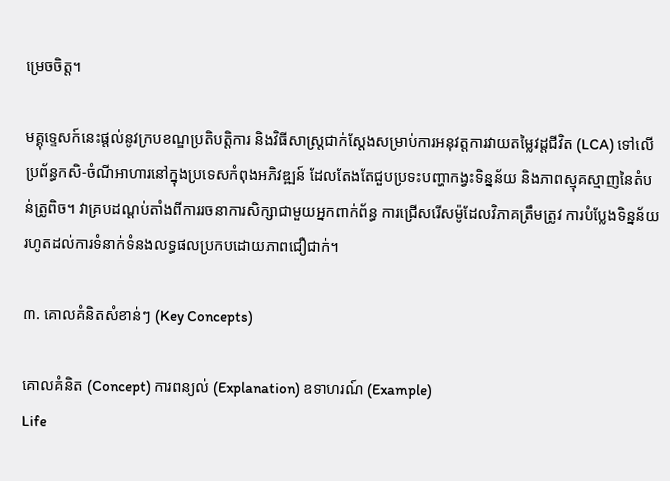ម្រេចចិត្ត។

មគ្គុទ្ទេសក៍នេះផ្តល់នូវក្របខណ្ឌប្រតិបត្តិការ និងវិធីសាស្ត្រជាក់ស្តែងសម្រាប់ការអនុវត្តការវាយតម្លៃវដ្តជីវិត (LCA) ទៅលើប្រព័ន្ធកសិ-ចំណីអាហារនៅក្នុងប្រទេសកំពុងអភិវឌ្ឍន៍ ដែលតែងតែជួបប្រទះបញ្ហាកង្វះទិន្នន័យ និងភាពស្មុគស្មាញនៃតំបន់ត្រូពិច។ វាគ្របដណ្តប់តាំងពីការរចនាការសិក្សាជាមួយអ្នកពាក់ព័ន្ធ ការជ្រើសរើសម៉ូដែលវិភាគត្រឹមត្រូវ ការបំប្លែងទិន្នន័យ រហូតដល់ការទំនាក់ទំនងលទ្ធផលប្រកបដោយភាពជឿជាក់។

៣. គោលគំនិតសំខាន់ៗ (Key Concepts)

គោលគំនិត (Concept) ការពន្យល់ (Explanation) ឧទាហរណ៍ (Example)
Life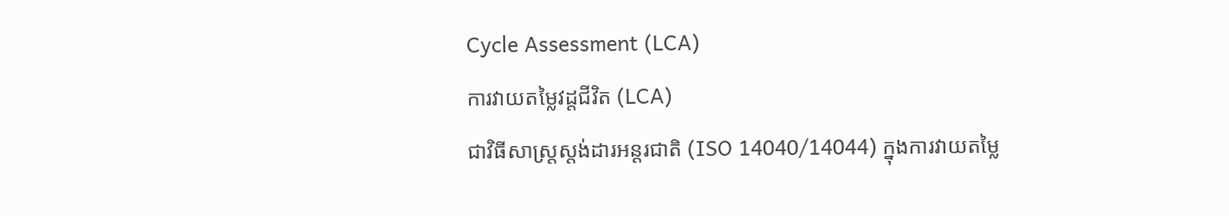Cycle Assessment (LCA)
ការវាយតម្លៃវដ្តជីវិត (LCA)
ជាវិធីសាស្ត្រស្តង់ដារអន្តរជាតិ (ISO 14040/14044) ក្នុងការវាយតម្លៃ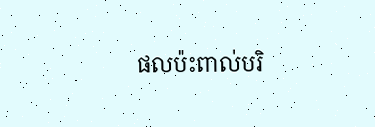ផលប៉ះពាល់បរិ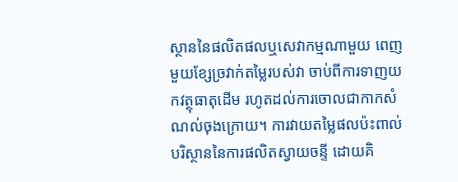ស្ថាននៃផលិតផលឬសេវាកម្មណាមួយ ពេញមួយខ្សែច្រវាក់តម្លៃរបស់វា ចាប់ពីការទាញយកវត្ថុធាតុដើម រហូតដល់ការចោលជាកាកសំណល់ចុងក្រោយ។ ការវាយតម្លៃផលប៉ះពាល់បរិស្ថាននៃការផលិតស្វាយចន្ទី ដោយគិ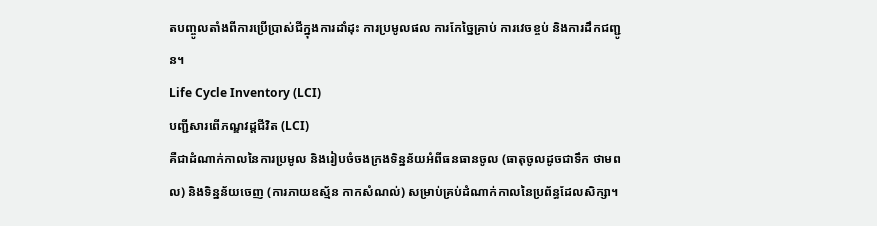តបញ្ចូលតាំងពីការប្រើប្រាស់ជីក្នុងការដាំដុះ ការប្រមូលផល ការកែច្នៃគ្រាប់ ការវេចខ្ចប់ និងការដឹកជញ្ជូន។
Life Cycle Inventory (LCI)
បញ្ជីសារពើភណ្ឌវដ្តជីវិត (LCI)
គឺជាដំណាក់កាលនៃការប្រមូល និងរៀបចំចងក្រងទិន្នន័យអំពីធនធានចូល (ធាតុចូលដូចជាទឹក ថាមពល) និងទិន្នន័យចេញ (ការភាយឧស្ម័ន កាកសំណល់) សម្រាប់គ្រប់ដំណាក់កាលនៃប្រព័ន្ធដែលសិក្សា។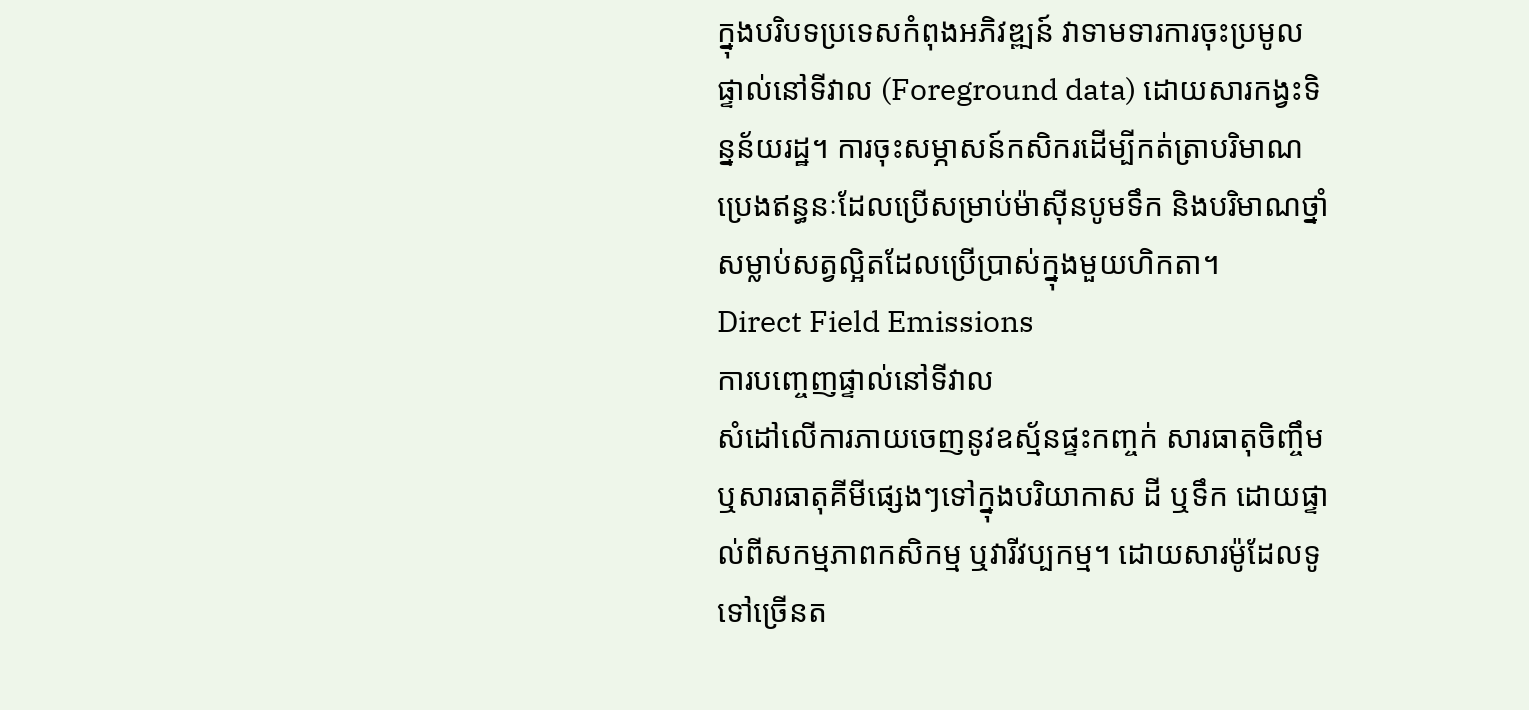ក្នុងបរិបទប្រទេសកំពុងអភិវឌ្ឍន៍ វាទាមទារការចុះប្រមូលផ្ទាល់នៅទីវាល (Foreground data) ដោយសារកង្វះទិន្នន័យរដ្ឋ។ ការចុះសម្ភាសន៍កសិករដើម្បីកត់ត្រាបរិមាណប្រេងឥន្ធនៈដែលប្រើសម្រាប់ម៉ាស៊ីនបូមទឹក និងបរិមាណថ្នាំសម្លាប់សត្វល្អិតដែលប្រើប្រាស់ក្នុងមួយហិកតា។
Direct Field Emissions
ការបញ្ចេញផ្ទាល់នៅទីវាល
សំដៅលើការភាយចេញនូវឧស្ម័នផ្ទះកញ្ចក់ សារធាតុចិញ្ចឹម ឬសារធាតុគីមីផ្សេងៗទៅក្នុងបរិយាកាស ដី ឬទឹក ដោយផ្ទាល់ពីសកម្មភាពកសិកម្ម ឬវារីវប្បកម្ម។ ដោយសារម៉ូដែលទូទៅច្រើនត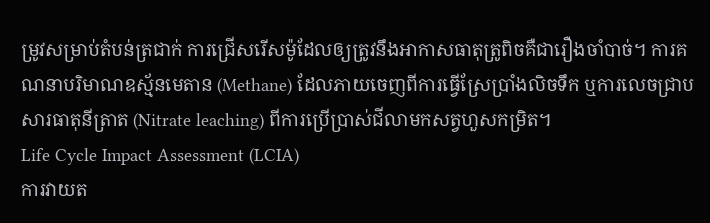ម្រូវសម្រាប់តំបន់ត្រជាក់ ការជ្រើសរើសម៉ូដែលឲ្យត្រូវនឹងអាកាសធាតុត្រូពិចគឺជារឿងចាំបាច់។ ការគណនាបរិមាណឧស្ម័នមេតាន (Methane) ដែលភាយចេញពីការធ្វើស្រែប្រាំងលិចទឹក ឬការលេចជ្រាបសារធាតុនីត្រាត (Nitrate leaching) ពីការប្រើប្រាស់ជីលាមកសត្វហួសកម្រិត។
Life Cycle Impact Assessment (LCIA)
ការវាយត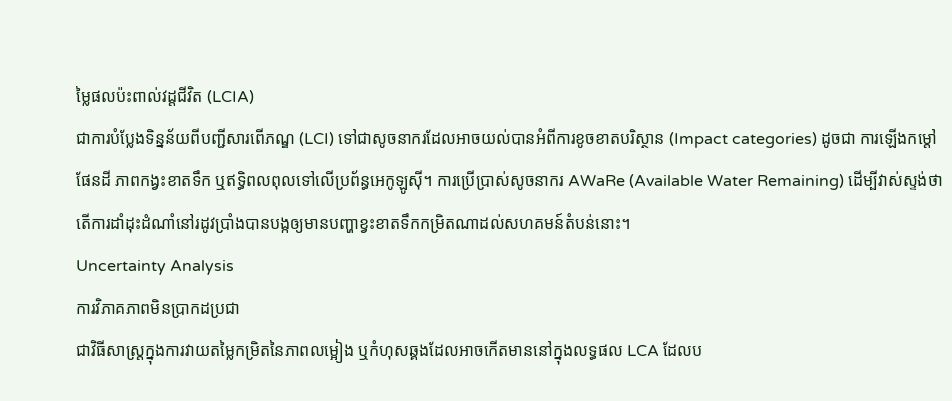ម្លៃផលប៉ះពាល់វដ្តជីវិត (LCIA)
ជាការបំប្លែងទិន្នន័យពីបញ្ជីសារពើភណ្ឌ (LCI) ទៅជាសូចនាករដែលអាចយល់បានអំពីការខូចខាតបរិស្ថាន (Impact categories) ដូចជា ការឡើងកម្តៅផែនដី ភាពកង្វះខាតទឹក ឬឥទ្ធិពលពុលទៅលើប្រព័ន្ធអេកូឡូស៊ី។ ការប្រើប្រាស់សូចនាករ AWaRe (Available Water Remaining) ដើម្បីវាស់ស្ទង់ថា តើការដាំដុះដំណាំនៅរដូវប្រាំងបានបង្កឲ្យមានបញ្ហាខ្វះខាតទឹកកម្រិតណាដល់សហគមន៍តំបន់នោះ។
Uncertainty Analysis
ការវិភាគភាពមិនប្រាកដប្រជា
ជាវិធីសាស្ត្រក្នុងការវាយតម្លៃកម្រិតនៃភាពលម្អៀង ឬកំហុសឆ្គងដែលអាចកើតមាននៅក្នុងលទ្ធផល LCA ដែលប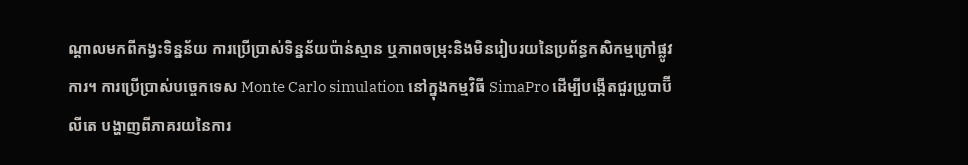ណ្តាលមកពីកង្វះទិន្នន័យ ការប្រើប្រាស់ទិន្នន័យប៉ាន់ស្មាន ឬភាពចម្រុះនិងមិនរៀបរយនៃប្រព័ន្ធកសិកម្មក្រៅផ្លូវការ។ ការប្រើប្រាស់បច្ចេកទេស Monte Carlo simulation នៅក្នុងកម្មវិធី SimaPro ដើម្បីបង្កើតជួរប្រូបាប៊ីលីតេ បង្ហាញពីភាគរយនៃការ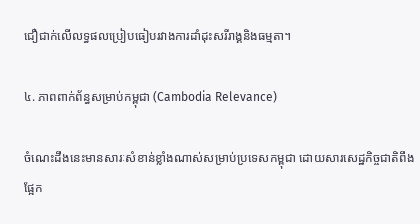ជឿជាក់លើលទ្ធផលប្រៀបធៀបរវាងការដាំដុះសរីរាង្គនិងធម្មតា។

៤. ភាពពាក់ព័ន្ធសម្រាប់កម្ពុជា (Cambodia Relevance)

ចំណេះដឹងនេះមានសារៈសំខាន់ខ្លាំងណាស់សម្រាប់ប្រទេសកម្ពុជា ដោយសារសេដ្ឋកិច្ចជាតិពឹងផ្អែក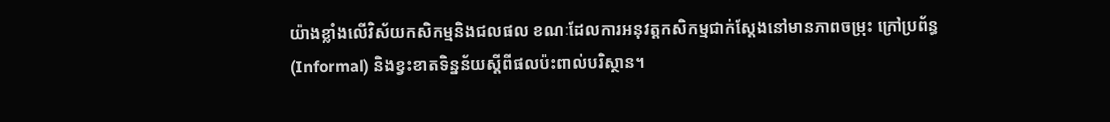យ៉ាងខ្លាំងលើវិស័យកសិកម្មនិងជលផល ខណៈដែលការអនុវត្តកសិកម្មជាក់ស្តែងនៅមានភាពចម្រុះ ក្រៅប្រព័ន្ធ (Informal) និងខ្វះខាតទិន្នន័យស្តីពីផលប៉ះពាល់បរិស្ថាន។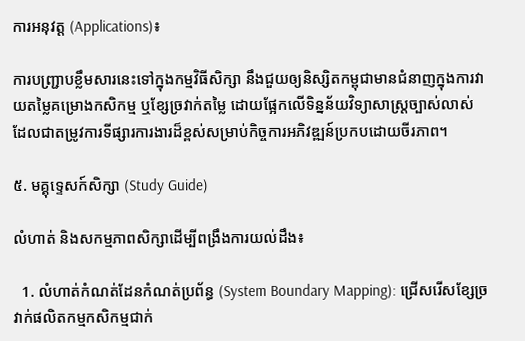ការអនុវត្ត (Applications)៖

ការបញ្រ្ជាបខ្លឹមសារនេះទៅក្នុងកម្មវិធីសិក្សា នឹងជួយឲ្យនិស្សិតកម្ពុជាមានជំនាញក្នុងការវាយតម្លៃគម្រោងកសិកម្ម ឬខ្សែច្រវាក់តម្លៃ ដោយផ្អែកលើទិន្នន័យវិទ្យាសាស្ត្រច្បាស់លាស់ ដែលជាតម្រូវការទីផ្សារការងារដ៏ខ្ពស់សម្រាប់កិច្ចការអភិវឌ្ឍន៍ប្រកបដោយចីរភាព។

៥. មគ្គុទ្ទេសក៍សិក្សា (Study Guide)

លំហាត់ និងសកម្មភាពសិក្សាដើម្បីពង្រឹងការយល់ដឹង៖

  1. លំហាត់កំណត់ដែនកំណត់ប្រព័ន្ធ (System Boundary Mapping): ជ្រើសរើសខ្សែច្រវាក់ផលិតកម្មកសិកម្មជាក់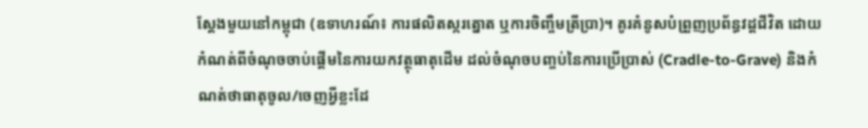ស្តែងមួយនៅកម្ពុជា (ឧទាហរណ៍៖ ការផលិតស្ករត្នោត ឬការចិញ្ចឹមត្រីប្រា)។ គូរគំនូសបំព្រួញប្រព័ន្ធវដ្តជីវិត ដោយកំណត់ពីចំណុចចាប់ផ្តើមនៃការយកវត្ថុធាតុដើម ដល់ចំណុចបញ្ចប់នៃការប្រើប្រាស់ (Cradle-to-Grave) និងកំណត់ថាធាតុចូល/ចេញអ្វីខ្លះដែ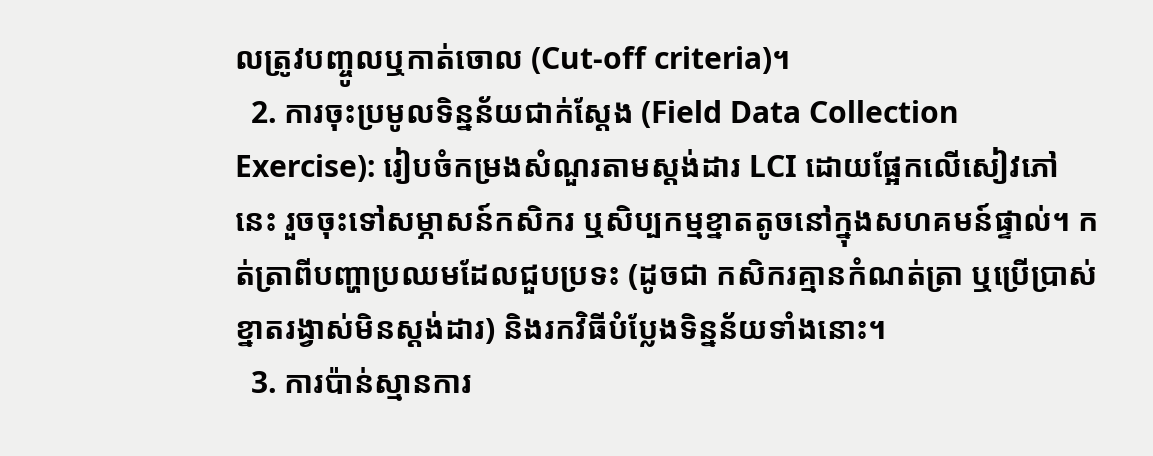លត្រូវបញ្ចូលឬកាត់ចោល (Cut-off criteria)។
  2. ការចុះប្រមូលទិន្នន័យជាក់ស្តែង (Field Data Collection Exercise): រៀបចំកម្រងសំណួរតាមស្តង់ដារ LCI ដោយផ្អែកលើសៀវភៅនេះ រួចចុះទៅសម្ភាសន៍កសិករ ឬសិប្បកម្មខ្នាតតូចនៅក្នុងសហគមន៍ផ្ទាល់។ កត់ត្រាពីបញ្ហាប្រឈមដែលជួបប្រទះ (ដូចជា កសិករគ្មានកំណត់ត្រា ឬប្រើប្រាស់ខ្នាតរង្វាស់មិនស្តង់ដារ) និងរកវិធីបំប្លែងទិន្នន័យទាំងនោះ។
  3. ការប៉ាន់ស្មានការ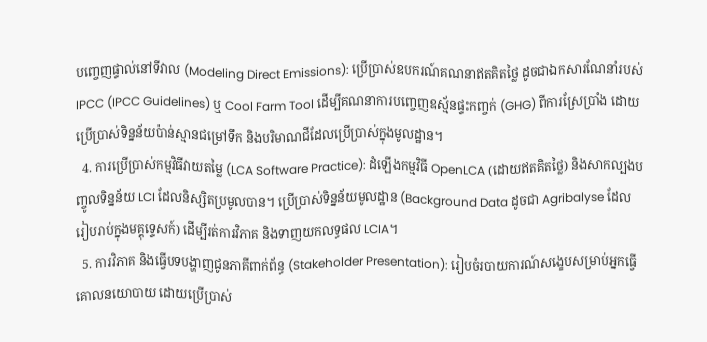បញ្ចេញផ្ទាល់នៅទីវាល (Modeling Direct Emissions): ប្រើប្រាស់ឧបករណ៍គណនាឥតគិតថ្លៃ ដូចជាឯកសារណែនាំរបស់ IPCC (IPCC Guidelines) ឬ Cool Farm Tool ដើម្បីគណនាការបញ្ចេញឧស្ម័នផ្ទះកញ្ចក់ (GHG) ពីការស្រែប្រាំង ដោយប្រើប្រាស់ទិន្នន័យប៉ាន់ស្មានជម្រៅទឹក និងបរិមាណជីដែលប្រើប្រាស់ក្នុងមូលដ្ឋាន។
  4. ការប្រើប្រាស់កម្មវិធីវាយតម្លៃ (LCA Software Practice): ដំឡើងកម្មវិធី OpenLCA (ដោយឥតគិតថ្លៃ) និងសាកល្បងបញ្ចូលទិន្នន័យ LCI ដែលនិស្សិតប្រមូលបាន។ ប្រើប្រាស់ទិន្នន័យមូលដ្ឋាន (Background Data ដូចជា Agribalyse ដែលរៀបរាប់ក្នុងមគ្គុទ្ទេសក៍) ដើម្បីរត់ការវិភាគ និងទាញយកលទ្ធផល LCIA។
  5. ការវិភាគ និងធ្វើបទបង្ហាញជូនភាគីពាក់ព័ន្ធ (Stakeholder Presentation): រៀបចំរបាយការណ៍សង្ខេបសម្រាប់អ្នកធ្វើគោលនយោបាយ ដោយប្រើប្រាស់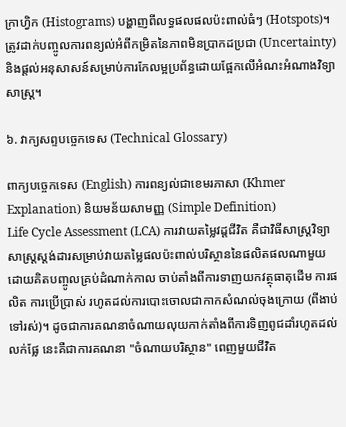ក្រាហ្វិក (Histograms) បង្ហាញពីលទ្ធផលផលប៉ះពាល់ធំៗ (Hotspots)។ ត្រូវដាក់បញ្ចូលការពន្យល់អំពីកម្រិតនៃភាពមិនប្រាកដប្រជា (Uncertainty) និងផ្តល់អនុសាសន៍សម្រាប់ការកែលម្អប្រព័ន្ធដោយផ្អែកលើអំណះអំណាងវិទ្យាសាស្ត្រ។

៦. វាក្យសព្ទបច្ចេកទេស (Technical Glossary)

ពាក្យបច្ចេកទេស (English) ការពន្យល់ជាខេមរភាសា (Khmer Explanation) និយមន័យសាមញ្ញ (Simple Definition)
Life Cycle Assessment (LCA) ការវាយតម្លៃវដ្តជីវិត គឺជាវិធីសាស្ត្រវិទ្យាសាស្ត្រស្តង់ដារសម្រាប់វាយតម្លៃផលប៉ះពាល់បរិស្ថាននៃផលិតផលណាមួយ ដោយគិតបញ្ចូលគ្រប់ដំណាក់កាល ចាប់តាំងពីការទាញយកវត្ថុធាតុដើម ការផលិត ការប្រើប្រាស់ រហូតដល់ការបោះចោលជាកាកសំណល់ចុងក្រោយ (ពីងាប់ទៅរស់)។ ដូចជាការគណនាចំណាយលុយកាក់តាំងពីការទិញពូជដាំរហូតដល់លក់ផ្លែ នេះគឺជាការគណនា "ចំណាយបរិស្ថាន" ពេញមួយជីវិត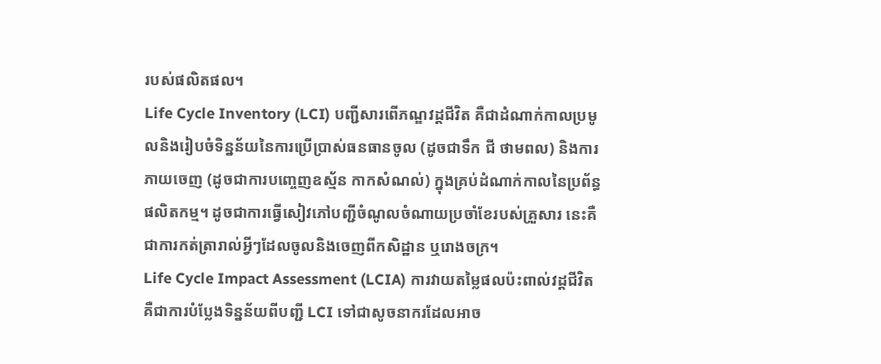របស់ផលិតផល។
Life Cycle Inventory (LCI) បញ្ជីសារពើភណ្ឌវដ្តជីវិត គឺជាដំណាក់កាលប្រមូលនិងរៀបចំទិន្នន័យនៃការប្រើប្រាស់ធនធានចូល (ដូចជាទឹក ជី ថាមពល) និងការភាយចេញ (ដូចជាការបញ្ចេញឧស្ម័ន កាកសំណល់) ក្នុងគ្រប់ដំណាក់កាលនៃប្រព័ន្ធផលិតកម្ម។ ដូចជាការធ្វើសៀវភៅបញ្ជីចំណូលចំណាយប្រចាំខែរបស់គ្រួសារ នេះគឺជាការកត់ត្រារាល់អ្វីៗដែលចូលនិងចេញពីកសិដ្ឋាន ឬរោងចក្រ។
Life Cycle Impact Assessment (LCIA) ការវាយតម្លៃផលប៉ះពាល់វដ្តជីវិត គឺជាការបំប្លែងទិន្នន័យពីបញ្ជី LCI ទៅជាសូចនាករដែលអាច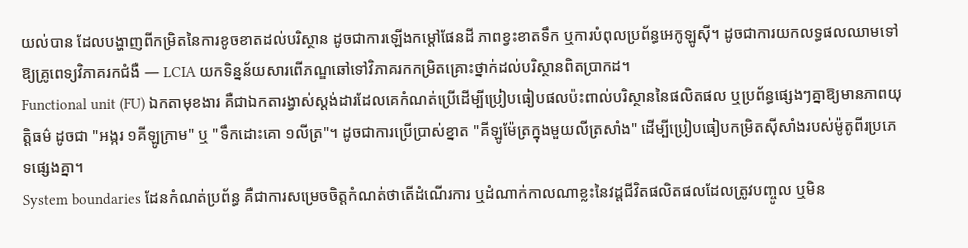យល់បាន ដែលបង្ហាញពីកម្រិតនៃការខូចខាតដល់បរិស្ថាន ដូចជាការឡើងកម្តៅផែនដី ភាពខ្វះខាតទឹក ឬការបំពុលប្រព័ន្ធអេកូឡូស៊ី។ ដូចជាការយកលទ្ធផលឈាមទៅឱ្យគ្រូពេទ្យវិភាគរកជំងឺ — LCIA យកទិន្នន័យសារពើភណ្ឌឆៅទៅវិភាគរកកម្រិតគ្រោះថ្នាក់ដល់បរិស្ថានពិតប្រាកដ។
Functional unit (FU) ឯកតាមុខងារ គឺជាឯកតារង្វាស់ស្តង់ដារដែលគេកំណត់ប្រើដើម្បីប្រៀបធៀបផលប៉ះពាល់បរិស្ថាននៃផលិតផល ឬប្រព័ន្ធផ្សេងៗគ្នាឱ្យមានភាពយុត្តិធម៌ ដូចជា "អង្ករ ១គីឡូក្រាម" ឬ "ទឹកដោះគោ ១លីត្រ"។ ដូចជាការប្រើប្រាស់ខ្នាត "គីឡូម៉ែត្រក្នុងមួយលីត្រសាំង" ដើម្បីប្រៀបធៀបកម្រិតស៊ីសាំងរបស់ម៉ូតូពីរប្រភេទផ្សេងគ្នា។
System boundaries ដែនកំណត់ប្រព័ន្ធ គឺជាការសម្រេចចិត្តកំណត់ថាតើដំណើរការ ឬដំណាក់កាលណាខ្លះនៃវដ្តជីវិតផលិតផលដែលត្រូវបញ្ចូល ឬមិន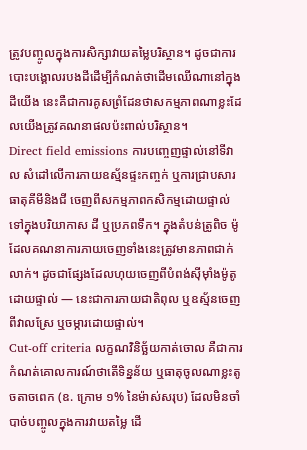ត្រូវបញ្ចូលក្នុងការសិក្សាវាយតម្លៃបរិស្ថាន។ ដូចជាការបោះបង្គោលរបងដីដើម្បីកំណត់ថាដើមឈើណានៅក្នុងដីយើង នេះគឺជាការគូសព្រំដែនថាសកម្មភាពណាខ្លះដែលយើងត្រូវគណនាផលប៉ះពាល់បរិស្ថាន។
Direct field emissions ការបញ្ចេញផ្ទាល់នៅទីវាល សំដៅលើការភាយឧស្ម័នផ្ទះកញ្ចក់ ឬការជ្រាបសារធាតុគីមីនិងជី ចេញពីសកម្មភាពកសិកម្មដោយផ្ទាល់ទៅក្នុងបរិយាកាស ដី ឬប្រភពទឹក។ ក្នុងតំបន់ត្រូពិច ម៉ូដែលគណនាការភាយចេញទាំងនេះត្រូវមានភាពជាក់លាក់។ ដូចជាផ្សែងដែលហុយចេញពីបំពង់ស៊ីម៉ាំងម៉ូតូដោយផ្ទាល់ — នេះជាការភាយជាតិពុល ឬឧស្ម័នចេញពីវាលស្រែ ឬចម្ការដោយផ្ទាល់។
Cut-off criteria លក្ខណវិនិច្ឆ័យកាត់ចោល គឺជាការកំណត់គោលការណ៍ថាតើទិន្នន័យ ឬធាតុចូលណាខ្លះតូចតាចពេក (ឧ. ក្រោម ១% នៃម៉ាស់សរុប) ដែលមិនចាំបាច់បញ្ចូលក្នុងការវាយតម្លៃ ដើ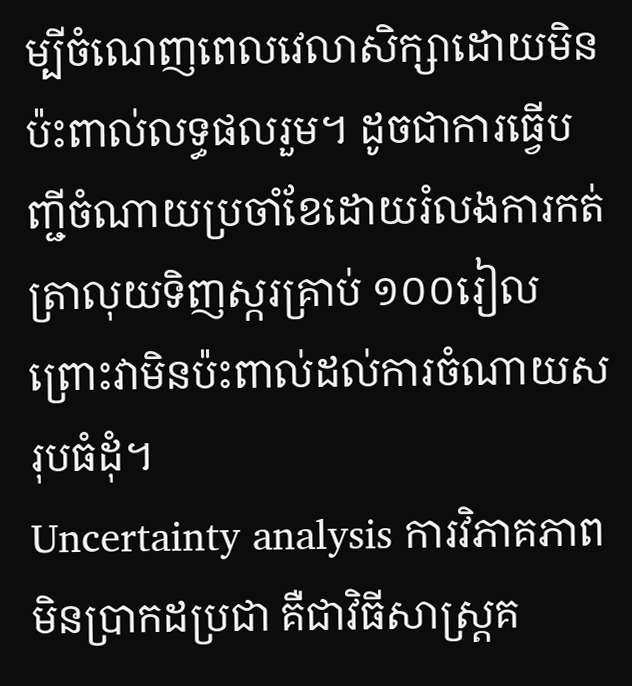ម្បីចំណេញពេលវេលាសិក្សាដោយមិនប៉ះពាល់លទ្ធផលរួម។ ដូចជាការធ្វើបញ្ជីចំណាយប្រចាំខែដោយរំលងការកត់ត្រាលុយទិញស្ករគ្រាប់ ១០០រៀល ព្រោះវាមិនប៉ះពាល់ដល់ការចំណាយសរុបធំដុំ។
Uncertainty analysis ការវិភាគភាពមិនប្រាកដប្រជា គឺជាវិធីសាស្ត្រគ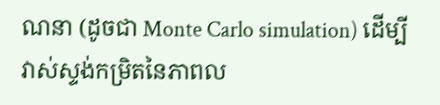ណនា (ដូចជា Monte Carlo simulation) ដើម្បីវាស់ស្ទង់កម្រិតនៃភាពល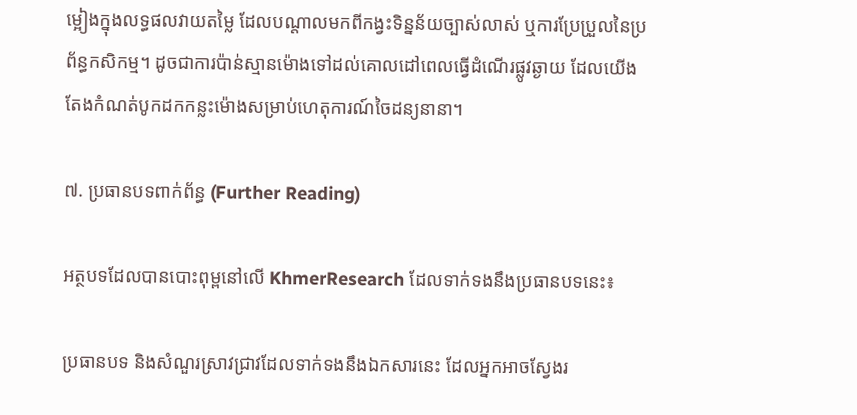ម្អៀងក្នុងលទ្ធផលវាយតម្លៃ ដែលបណ្តាលមកពីកង្វះទិន្នន័យច្បាស់លាស់ ឬការប្រែប្រួលនៃប្រព័ន្ធកសិកម្ម។ ដូចជាការប៉ាន់ស្មានម៉ោងទៅដល់គោលដៅពេលធ្វើដំណើរផ្លូវឆ្ងាយ ដែលយើងតែងកំណត់បូកដកកន្លះម៉ោងសម្រាប់ហេតុការណ៍ចៃដន្យនានា។

៧. ប្រធានបទពាក់ព័ន្ធ (Further Reading)

អត្ថបទដែលបានបោះពុម្ពនៅលើ KhmerResearch ដែលទាក់ទងនឹងប្រធានបទនេះ៖

ប្រធានបទ និងសំណួរស្រាវជ្រាវដែលទាក់ទងនឹងឯកសារនេះ ដែលអ្នកអាចស្វែងរ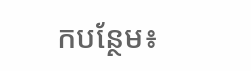កបន្ថែម៖